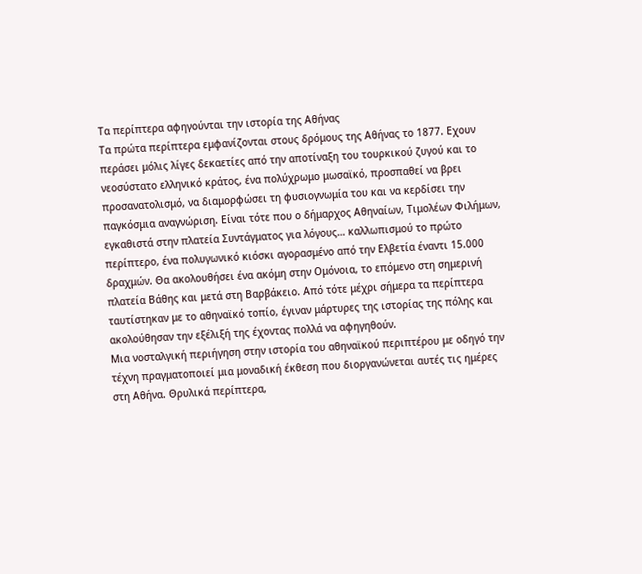Τα περίπτερα αφηγούνται την ιστορία της Αθήνας
Τα πρώτα περίπτερα εμφανίζονται στους δρόμους της Αθήνας το 1877. Εχουν περάσει μόλις λίγες δεκαετίες από την αποτίναξη του τουρκικού ζυγού και το νεοσύστατο ελληνικό κράτος, ένα πολύχρωμο μωσαϊκό, προσπαθεί να βρει προσανατολισμό, να διαμορφώσει τη φυσιογνωμία του και να κερδίσει την παγκόσμια αναγνώριση. Είναι τότε που ο δήμαρχος Αθηναίων, Τιμολέων Φιλήμων, εγκαθιστά στην πλατεία Συντάγματος για λόγους… καλλωπισμού το πρώτο περίπτερο, ένα πολυγωνικό κιόσκι αγορασμένο από την Ελβετία έναντι 15.000 δραχμών. Θα ακολουθήσει ένα ακόμη στην Ομόνοια, το επόμενο στη σημερινή πλατεία Βάθης και μετά στη Βαρβάκειο. Από τότε μέχρι σήμερα τα περίπτερα ταυτίστηκαν με το αθηναϊκό τοπίο, έγιναν μάρτυρες της ιστορίας της πόλης και ακολούθησαν την εξέλιξή της έχοντας πολλά να αφηγηθούν.
Μια νοσταλγική περιήγηση στην ιστορία του αθηναϊκού περιπτέρου με οδηγό την τέχνη πραγματοποιεί μια μοναδική έκθεση που διοργανώνεται αυτές τις ημέρες στη Αθήνα. Θρυλικά περίπτερα,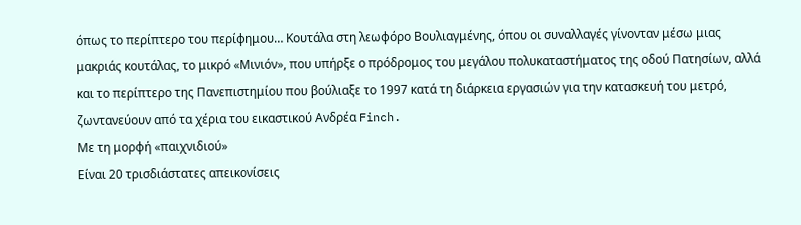όπως το περίπτερο του περίφημου… Κουτάλα στη λεωφόρο Βουλιαγμένης, όπου οι συναλλαγές γίνονταν μέσω μιας μακριάς κουτάλας, το μικρό «Μινιόν», που υπήρξε ο πρόδρομος του μεγάλου πολυκαταστήματος της οδού Πατησίων, αλλά και το περίπτερο της Πανεπιστημίου που βούλιαξε το 1997 κατά τη διάρκεια εργασιών για την κατασκευή του μετρό, ζωντανεύουν από τα χέρια του εικαστικού Ανδρέα Finch.
Με τη μορφή «παιχνιδιού»
Είναι 20 τρισδιάστατες απεικονίσεις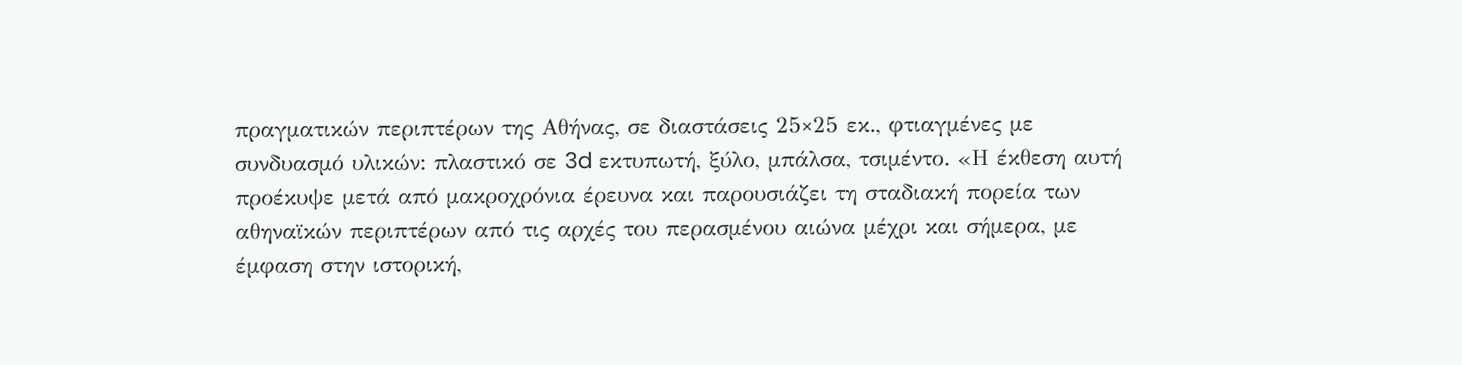πραγματικών περιπτέρων της Αθήνας, σε διαστάσεις 25×25 εκ., φτιαγμένες με συνδυασμό υλικών: πλαστικό σε 3d εκτυπωτή, ξύλο, μπάλσα, τσιμέντο. «Η έκθεση αυτή προέκυψε μετά από μακροχρόνια έρευνα και παρουσιάζει τη σταδιακή πορεία των αθηναϊκών περιπτέρων από τις αρχές του περασμένου αιώνα μέχρι και σήμερα, με έμφαση στην ιστορική,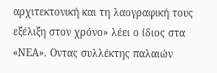αρχιτεκτονική και τη λαογραφική τους εξέλιξη στον χρόνο» λέει ο ίδιος στα «ΝΕΑ». Οντας συλλέκτης παλαιών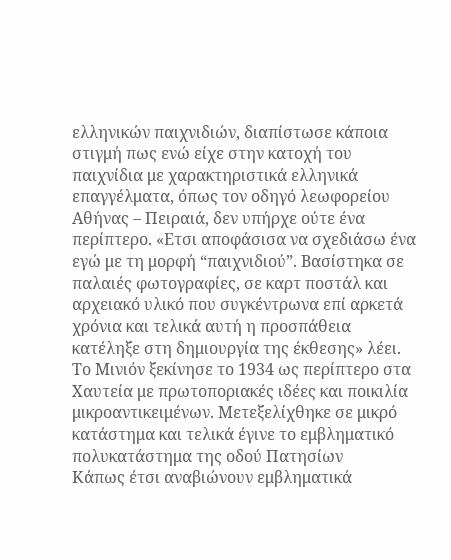ελληνικών παιχνιδιών, διαπίστωσε κάποια στιγμή πως ενώ είχε στην κατοχή του παιχνίδια με χαρακτηριστικά ελληνικά επαγγέλματα, όπως τον οδηγό λεωφορείου Αθήνας – Πειραιά, δεν υπήρχε ούτε ένα περίπτερο. «Ετσι αποφάσισα να σχεδιάσω ένα εγώ με τη μορφή “παιχνιδιού”. Βασίστηκα σε παλαιές φωτογραφίες, σε καρτ ποστάλ και αρχειακό υλικό που συγκέντρωνα επί αρκετά χρόνια και τελικά αυτή η προσπάθεια κατέληξε στη δημιουργία της έκθεσης» λέει.
Tο Μινιόν ξεκίνησε το 1934 ως περίπτερο στα Χαυτεία με πρωτοποριακές ιδέες και ποικιλία μικροαντικειμένων. Μετεξελίχθηκε σε μικρό κατάστημα και τελικά έγινε το εμβληματικό πολυκατάστημα της οδού Πατησίων
Κάπως έτσι αναβιώνουν εμβληματικά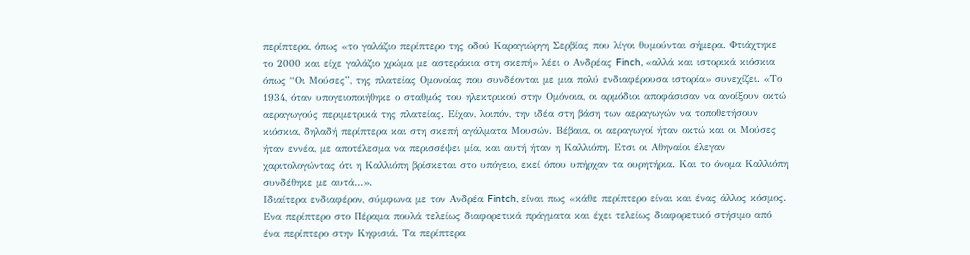περίπτερα, όπως «το γαλάζιο περίπτερο της οδού Καραγιώργη Σερβίας που λίγοι θυμούνται σήμερα. Φτιάχτηκε το 2000 και είχε γαλάζιο χρώμα με αστεράκια στη σκεπή» λέει ο Ανδρέας Finch, «αλλά και ιστορικά κιόσκια όπως “Οι Μούσες”, της πλατείας Ομονοίας που συνδέονται με μια πολύ ενδιαφέρουσα ιστορία» συνεχίζει. «Το 1934, όταν υπογειοποιήθηκε ο σταθμός του ηλεκτρικού στην Ομόνοια, οι αρμόδιοι αποφάσισαν να ανοίξουν οκτώ αεραγωγούς περιμετρικά της πλατείας. Είχαν, λοιπόν, την ιδέα στη βάση των αεραγωγών να τοποθετήσουν κιόσκια, δηλαδή περίπτερα και στη σκεπή αγάλματα Μουσών. Βέβαια, οι αεραγωγοί ήταν οκτώ και οι Μούσες ήταν εννέα, με αποτέλεσμα να περισσέψει μία, και αυτή ήταν η Καλλιόπη. Ετσι οι Αθηναίοι έλεγαν χαριτολογώντας ότι η Καλλιόπη βρίσκεται στο υπόγειο, εκεί όπου υπήρχαν τα ουρητήρια. Και το όνομα Καλλιόπη συνδέθηκε με αυτά…».
Ιδιαίτερα ενδιαφέρον, σύμφωνα με τον Ανδρέα Fintch, είναι πως «κάθε περίπτερο είναι και ένας άλλος κόσμος. Ενα περίπτερο στο Πέραμα πουλά τελείως διαφορετικά πράγματα και έχει τελείως διαφορετικό στήσιμο από ένα περίπτερο στην Κηφισιά. Τα περίπτερα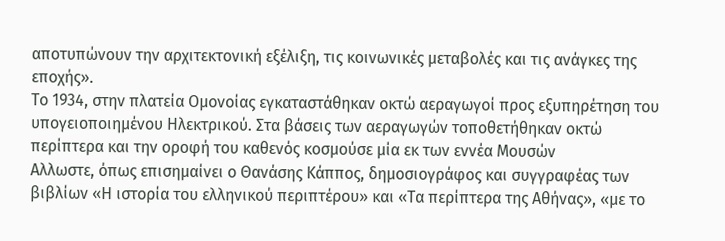αποτυπώνουν την αρχιτεκτονική εξέλιξη, τις κοινωνικές μεταβολές και τις ανάγκες της εποχής».
Το 1934, στην πλατεία Ομονοίας εγκαταστάθηκαν οκτώ αεραγωγοί προς εξυπηρέτηση του υπογειοποιημένου Ηλεκτρικού. Στα βάσεις των αεραγωγών τοποθετήθηκαν οκτώ περίπτερα και την οροφή του καθενός κοσμούσε μία εκ των εννέα Μουσών
Αλλωστε, όπως επισημαίνει ο Θανάσης Κάππος, δημοσιογράφος και συγγραφέας των βιβλίων «Η ιστορία του ελληνικού περιπτέρου» και «Τα περίπτερα της Αθήνας», «με το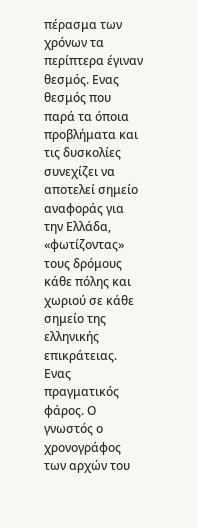πέρασμα των χρόνων τα περίπτερα έγιναν θεσμός. Ενας θεσμός που παρά τα όποια προβλήματα και τις δυσκολίες συνεχίζει να αποτελεί σημείο αναφοράς για την Ελλάδα, «φωτίζοντας» τους δρόμους κάθε πόλης και χωριού σε κάθε σημείο της ελληνικής επικράτειας. Ενας πραγματικός φάρος. Ο γνωστός ο χρονογράφος των αρχών του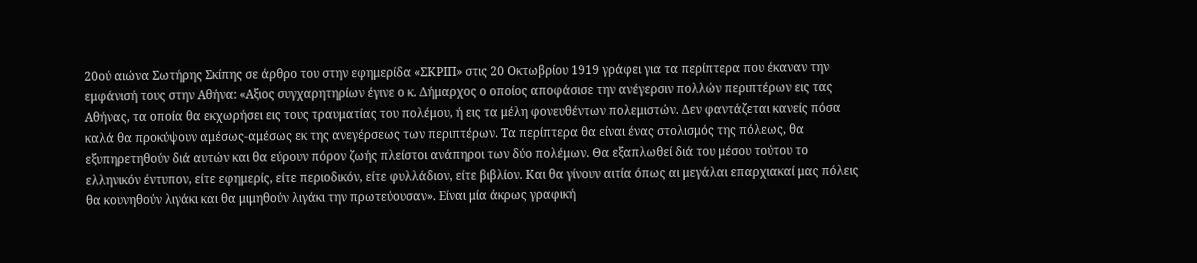20ού αιώνα Σωτήρης Σκίπης σε άρθρο του στην εφημερίδα «ΣΚΡΙΠ» στις 20 Οκτωβρίου 1919 γράφει για τα περίπτερα που έκαναν την εμφάνισή τους στην Αθήνα: «Αξιος συγχαρητηρίων έγινε ο κ. Δήμαρχος ο οποίος αποφάσισε την ανέγερσιν πολλών περιπτέρων εις τας Αθήνας, τα οποία θα εκχωρήσει εις τους τραυματίας του πολέμου, ή εις τα μέλη φονευθέντων πολεμιστών. Δεν φαντάζεται κανείς πόσα καλά θα προκύψουν αμέσως-αμέσως εκ της ανεγέρσεως των περιπτέρων. Τα περίπτερα θα είναι ένας στολισμός της πόλεως, θα εξυπηρετηθούν διά αυτών και θα εύρουν πόρον ζωής πλείστοι ανάπηροι των δύο πολέμων. Θα εξαπλωθεί διά του μέσου τούτου το ελληνικόν έντυπον, είτε εφημερίς, είτε περιοδικόν, είτε φυλλάδιον, είτε βιβλίον. Και θα γίνουν αιτία όπως αι μεγάλαι επαρχιακαί μας πόλεις θα κουνηθούν λιγάκι και θα μιμηθούν λιγάκι την πρωτεύουσαν». Είναι μία άκρως γραφική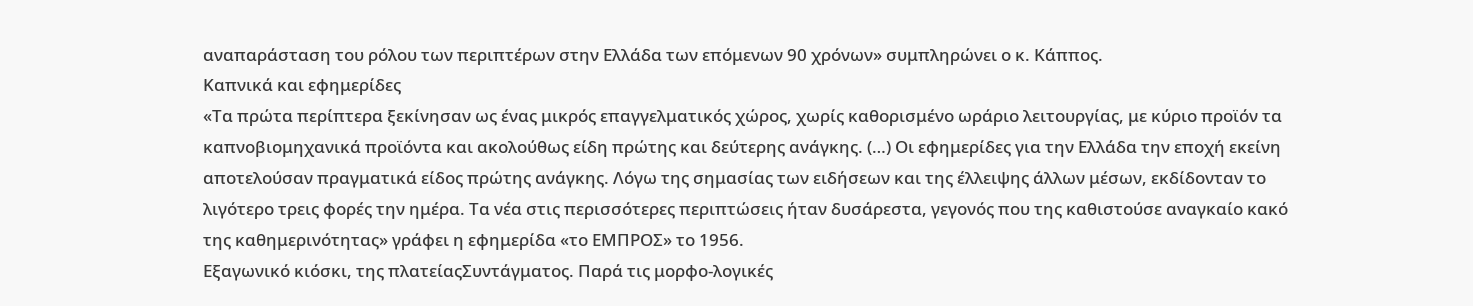αναπαράσταση του ρόλου των περιπτέρων στην Ελλάδα των επόμενων 90 χρόνων» συμπληρώνει ο κ. Κάππος.
Καπνικά και εφημερίδες
«Τα πρώτα περίπτερα ξεκίνησαν ως ένας μικρός επαγγελματικός χώρος, χωρίς καθορισμένο ωράριο λειτουργίας, με κύριο προϊόν τα καπνοβιομηχανικά προϊόντα και ακολούθως είδη πρώτης και δεύτερης ανάγκης. (…) Οι εφημερίδες για την Ελλάδα την εποχή εκείνη αποτελούσαν πραγματικά είδος πρώτης ανάγκης. Λόγω της σημασίας των ειδήσεων και της έλλειψης άλλων μέσων, εκδίδονταν το λιγότερο τρεις φορές την ημέρα. Τα νέα στις περισσότερες περιπτώσεις ήταν δυσάρεστα, γεγονός που της καθιστούσε αναγκαίο κακό της καθημερινότητας» γράφει η εφημερίδα «το ΕΜΠΡΟΣ» το 1956.
Εξαγωνικό κιόσκι, της πλατείαςΣυντάγματος. Παρά τις μορφο-λογικές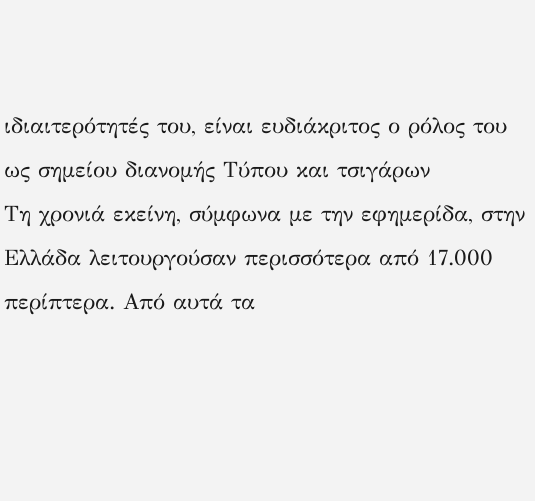ιδιαιτερότητές του, είναι ευδιάκριτος ο ρόλος του ως σημείου διανομής Τύπου και τσιγάρων
Τη χρονιά εκείνη, σύμφωνα με την εφημερίδα, στην Ελλάδα λειτουργούσαν περισσότερα από 17.000 περίπτερα. Από αυτά τα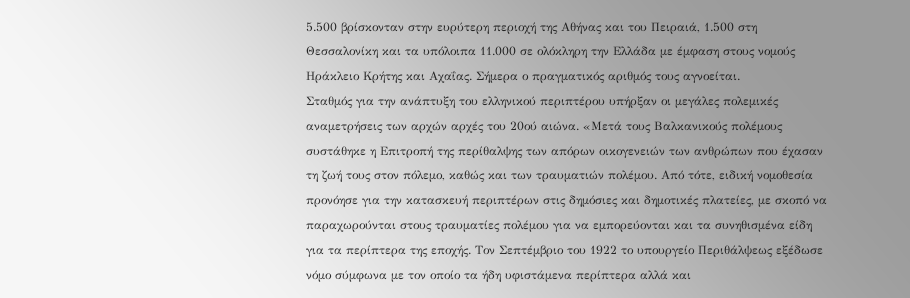5.500 βρίσκονταν στην ευρύτερη περιοχή της Αθήνας και του Πειραιά, 1.500 στη Θεσσαλονίκη και τα υπόλοιπα 11.000 σε ολόκληρη την Ελλάδα με έμφαση στους νομούς Ηράκλειο Κρήτης και Αχαΐας. Σήμερα ο πραγματικός αριθμός τους αγνοείται.
Σταθμός για την ανάπτυξη του ελληνικού περιπτέρου υπήρξαν οι μεγάλες πολεμικές αναμετρήσεις των αρχών αρχές του 20ού αιώνα. «Μετά τους Βαλκανικούς πολέμους συστάθηκε η Επιτροπή της περίθαλψης των απόρων οικογενειών των ανθρώπων που έχασαν τη ζωή τους στον πόλεμο, καθώς και των τραυματιών πολέμου. Από τότε, ειδική νομοθεσία προνόησε για την κατασκευή περιπτέρων στις δημόσιες και δημοτικές πλατείες, με σκοπό να παραχωρούνται στους τραυματίες πολέμου για να εμπορεύονται και τα συνηθισμένα είδη για τα περίπτερα της εποχής. Τον Σεπτέμβριο του 1922 το υπουργείο Περιθάλψεως εξέδωσε νόμο σύμφωνα με τον οποίο τα ήδη υφιστάμενα περίπτερα αλλά και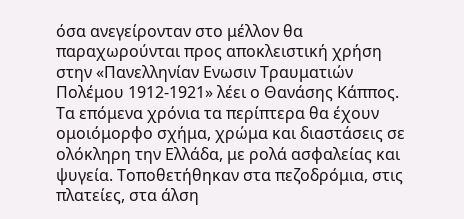όσα ανεγείρονταν στο μέλλον θα παραχωρούνται προς αποκλειστική χρήση στην «Πανελληνίαν Ενωσιν Τραυματιών Πολέμου 1912-1921» λέει ο Θανάσης Κάππος.
Τα επόμενα χρόνια τα περίπτερα θα έχουν ομοιόμορφο σχήμα, χρώμα και διαστάσεις σε ολόκληρη την Ελλάδα, με ρολά ασφαλείας και ψυγεία. Τοποθετήθηκαν στα πεζοδρόμια, στις πλατείες, στα άλση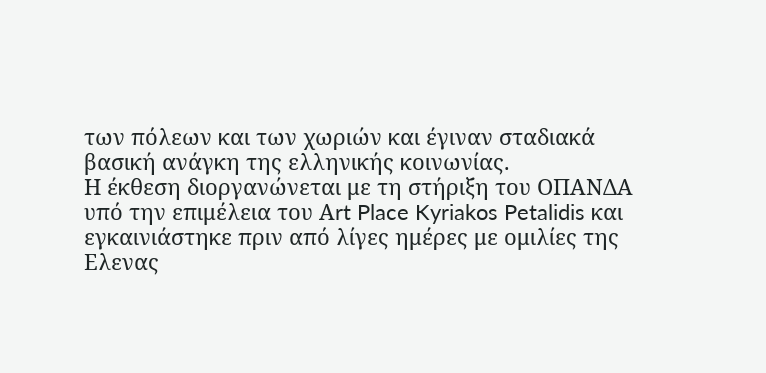των πόλεων και των χωριών και έγιναν σταδιακά βασική ανάγκη της ελληνικής κοινωνίας.
Η έκθεση διοργανώνεται με τη στήριξη του ΟΠΑΝΔΑ υπό την επιμέλεια του Αrt Place Kyriakos Petalidis και εγκαινιάστηκε πριν από λίγες ημέρες με ομιλίες της Ελενας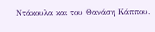Ντάκουλα και του Θανάση Κάππου.